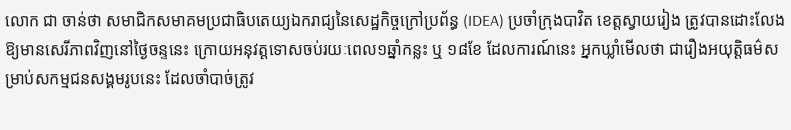លោក ជា ចាន់ថា សមាជិកសមាគមប្រជាធិបតេយ្យឯករាជ្យនៃសេដ្ឋកិច្ចក្រៅប្រព័ន្ធ (IDEA) ប្រចាំក្រុងបាវិត ខេត្តស្វាយរៀង ត្រូវបានដោះលែងឱ្យមានសេរីភាពវិញនៅថ្ងៃចន្ទនេះ ក្រោយអនុវត្តទោសចប់រយៈពេល១ឆ្នាំកន្លះ ឬ ១៨ខែ ដែលការណ៍នេះ អ្នកឃ្លាំមើលថា ជារឿងអយុត្តិធម៌សម្រាប់សកម្មជនសង្គមរូបនេះ ដែលចាំបាច់ត្រូវ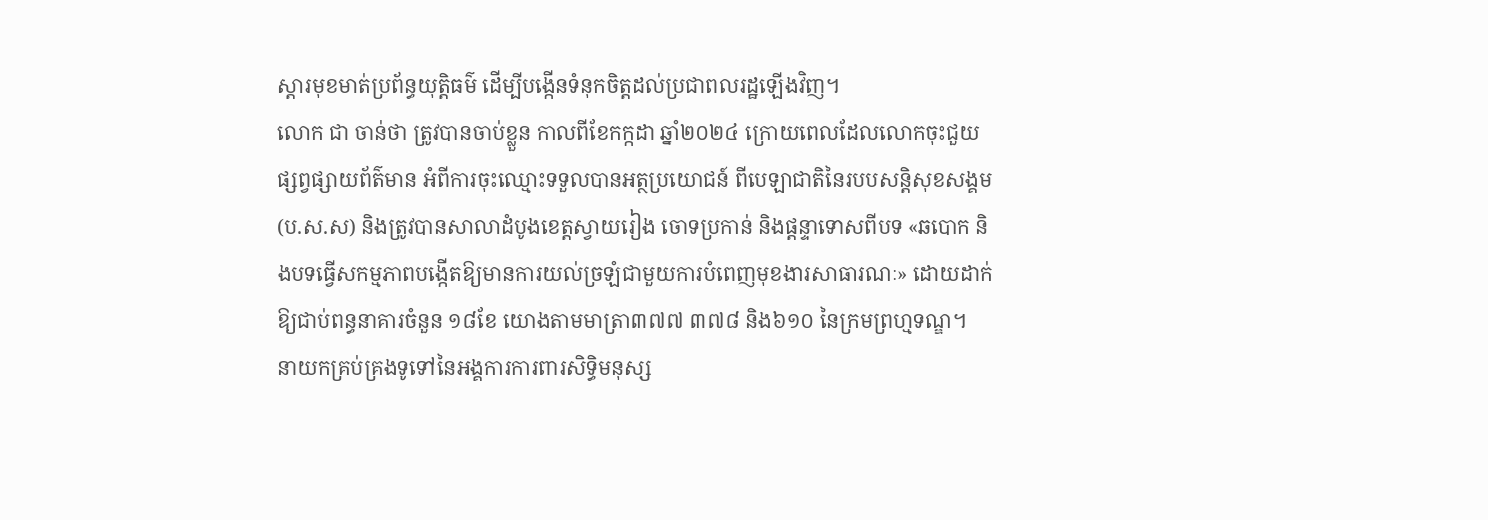ស្តារមុខមាត់ប្រព័ន្ធយុត្តិធម៌ ដើម្បីបង្កើនទំនុកចិត្តដល់ប្រជាពលរដ្ឋឡើងវិញ។
លោក ជា ចាន់ថា ត្រូវបានចាប់ខ្លួន កាលពីខែកក្កដា ឆ្នាំ២០២៤ ក្រោយពេលដែលលោកចុះជួយផ្សព្វផ្សាយព័ត៌មាន អំពីការចុះឈ្មោះទទួលបានអត្ថប្រយោជន៍ ពីបេឡាជាតិនៃរបបសន្តិសុខសង្គម (ប.ស.ស) និងត្រូវបានសាលាដំបូងខេត្តស្វាយរៀង ចោទប្រកាន់ និងផ្តន្ទាទោសពីបទ «ឆបោក និងបទធ្វើសកម្មភាពបង្កើតឱ្យមានការយល់ច្រឡំជាមួយការបំពេញមុខងារសាធារណៈ» ដោយដាក់ឱ្យជាប់ពន្ធនាគារចំនួន ១៨ខែ យោងតាមមាត្រា៣៧៧ ៣៧៨ និង៦១០ នៃក្រមព្រហ្មទណ្ឌ។
នាយកគ្រប់គ្រងទូទៅនៃអង្គការការពារសិទ្ធិមនុស្ស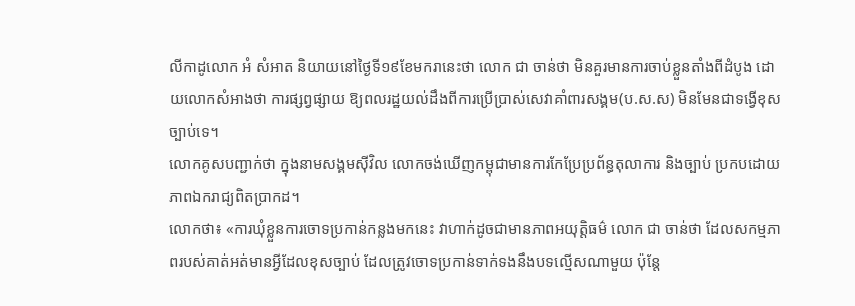លីកាដូលោក អំ សំអាត និយាយនៅថ្ងៃទី១៩ខែមករានេះថា លោក ជា ចាន់ថា មិនគួរមានការចាប់ខ្លួនតាំងពីដំបូង ដោយលោកសំអាងថា ការផ្សព្វផ្សាយ ឱ្យពលរដ្ឋយល់ដឹងពីការប្រើប្រាស់សេវាគាំពារសង្គម(ប.ស.ស) មិនមែនជាទង្វើខុសច្បាប់ទេ។
លោកគូសបញ្ជាក់ថា ក្នុងនាមសង្គមស៊ីវិល លោកចង់ឃើញកម្ពុជាមានការកែប្រែប្រព័ន្ធតុលាការ និងច្បាប់ ប្រកបដោយភាពឯករាជ្យពិតប្រាកដ។
លោកថា៖ «ការឃុំខ្លួនការចោទប្រកាន់កន្លងមកនេះ វាហាក់ដូចជាមានភាពអយុត្តិធម៌ លោក ជា ចាន់ថា ដែលសកម្មភាពរបស់គាត់អត់មានអ្វីដែលខុសច្បាប់ ដែលត្រូវចោទប្រកាន់ទាក់ទងនឹងបទល្មើសណាមួយ ប៉ុន្តែ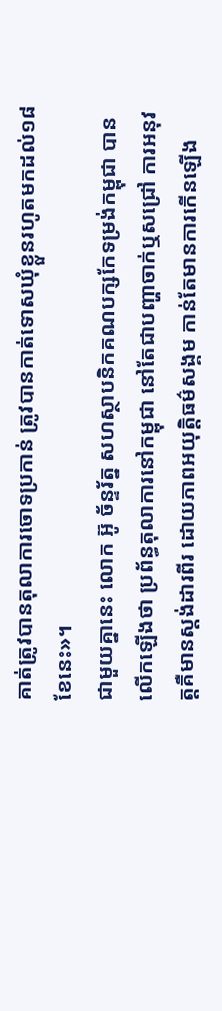គាត់ត្រូវបានតុលាការចោទប្រកាន់ ត្រូវបានកាត់ទោសឃុំខ្លួនរហូតមកដល់១៨ខែនេះ»។
ជាមួយគ្នានេះ លោក អ៊ូ ច័ន្ទរ័ត្ន សហស្ថាបនិកគណបក្សកែទម្រង់កម្ពុជា បានលើកឡើងថា ប្រព័ន្ធតុលាការនៅកម្ពុជា នៅតែជាបញ្ហាចាក់ឬសជ្រៅ ការអនុវត្តគឺមានស្តង់ដារពីរ ដោយភាពអយុត្តិធម៌សង្គម កាន់តែមានការកើនឡើង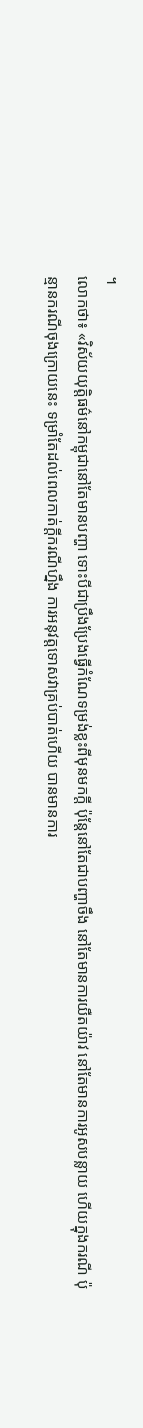។
លោកថា៖ «វិស័យយុត្តិធម៌នៅកម្ពុជានៅតែមានបញ្ហា ទោះបីជាប្រឹងប្រែងធ្វើកំណែទម្រង់ខ្លះពីមុនមកក្តី ប៉ុន្តែនៅតែជាបញ្ហាចឹង នៅតែមានការយឺតយ៉ាវ នៅតែមានការអូសបន្លាយ ហើយក្នុងករណី ប៉ុន្មានករណីចុងក្រោយនេះ ទម្រាំតែដល់ពេលកាត់ក្ដីករណីហ្នឹង ការអនុវត្តទោសវាគ្រប់បាត់ហើយ បានមានការ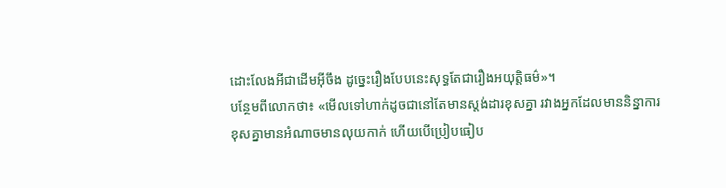ដោះលែងអីជាដើមអ៊ីចឹង ដូច្នេះរឿងបែបនេះសុទ្ធតែជារឿងអយុត្តិធម៌»។
បន្ថែមពីលោកថា៖ «មើលទៅហាក់ដូចជានៅតែមានស្តង់ដារខុសគ្នា រវាងអ្នកដែលមាននិន្នាការខុសគ្នាមានអំណាចមានលុយកាក់ ហើយបើប្រៀបធៀប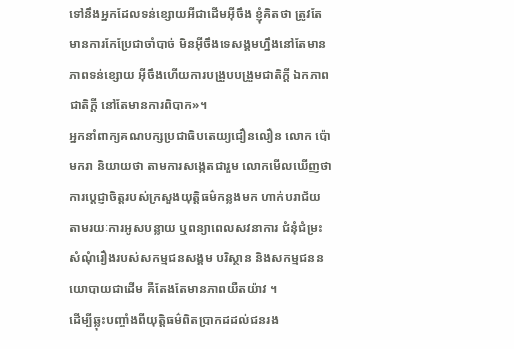ទៅនឹងអ្នកដែលទន់ខ្សោយអីជាដើមអ៊ីចឹង ខ្ញុំគិតថា ត្រូវតែមានការកែប្រែជាចាំបាច់ មិនអ៊ីចឹងទេសង្គមហ្នឹងនៅតែមានភាពទន់ខ្សោយ អ៊ីចឹងហើយការបង្រួបបង្រួមជាតិក្ដី ឯកភាពជាតិក្តី នៅតែមានការពិបាក»។
អ្នកនាំពាក្យគណបក្សប្រជាធិបតេយ្យជឿនលឿន លោក ប៉ោ មករា និយាយថា តាមការសង្កេតជារួម លោកមើលឃើញថា ការប្ដេជ្ញាចិត្តរបស់ក្រសួងយុត្តិធម៌កន្លងមក ហាក់បរាជ័យ តាមរយៈការអូសបន្លាយ ឬពន្យាពេលសវនាការ ជំនុំជំម្រះសំណុំរឿងរបស់សកម្មជនសង្គម បរិស្ថាន និងសកម្មជននយោបាយជាដើម គឺតែងតែមានភាពយឺតយ៉ាវ ។
ដើម្បីឆ្លុះបញ្ចាំងពីយុត្តិធម៌ពិតប្រាកដដល់ជនរង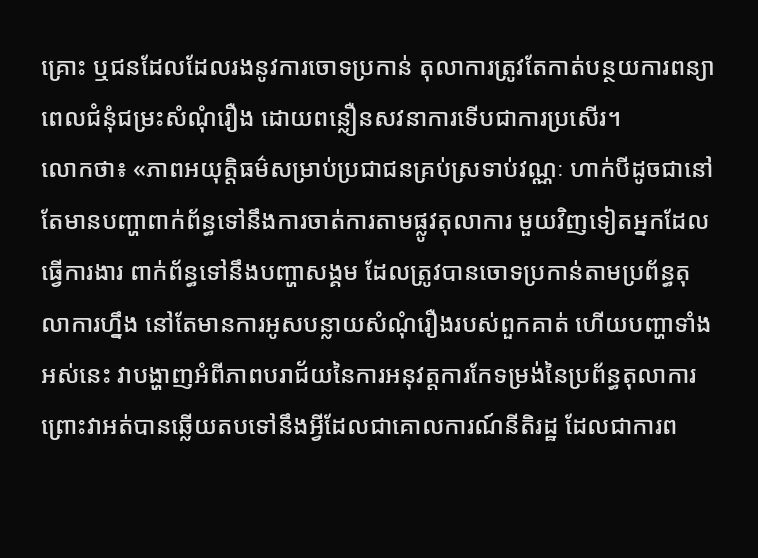គ្រោះ ឬជនដែលដែលរងនូវការចោទប្រកាន់ តុលាការត្រូវតែកាត់បន្ថយការពន្យាពេលជំនុំជម្រះសំណុំរឿង ដោយពន្លឿនសវនាការទើបជាការប្រសើរ។
លោកថា៖ «ភាពអយុត្តិធម៌សម្រាប់ប្រជាជនគ្រប់ស្រទាប់វណ្ណៈ ហាក់បីដូចជានៅតែមានបញ្ហាពាក់ព័ន្ធទៅនឹងការចាត់ការតាមផ្លូវតុលាការ មួយវិញទៀតអ្នកដែលធ្វើការងារ ពាក់ព័ន្ធទៅនឹងបញ្ហាសង្គម ដែលត្រូវបានចោទប្រកាន់តាមប្រព័ន្ធតុលាការហ្នឹង នៅតែមានការអូសបន្លាយសំណុំរឿងរបស់ពួកគាត់ ហើយបញ្ហាទាំងអស់នេះ វាបង្ហាញអំពីភាពបរាជ័យនៃការអនុវត្តការកែទម្រង់នៃប្រព័ន្ធតុលាការ ព្រោះវាអត់បានឆ្លើយតបទៅនឹងអ្វីដែលជាគោលការណ៍នីតិរដ្ឋ ដែលជាការព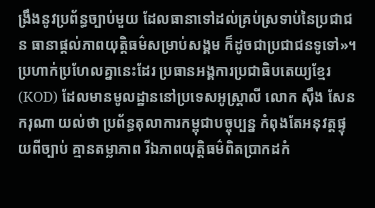ង្រឹងនូវប្រព័ន្ធច្បាប់មួយ ដែលធានាទៅដល់គ្រប់ស្រទាប់នៃប្រជាជន ធានាផ្តល់ភាពយុត្តិធម៌សម្រាប់សង្គម ក៏ដូចជាប្រជាជនទូទៅ»។
ប្រហាក់ប្រហែលគ្នានេះដែរ ប្រធានអង្គការប្រជាធិបតេយ្យខ្មែរ (KOD) ដែលមានមូលដ្ឋាននៅប្រទេសអូស្ត្រាលី លោក ស៊ឹង សែនករុណា យល់ថា ប្រព័ន្ធតុលាការកម្ពុជាបច្ចុប្បន្ន កំពុងតែអនុវត្តផ្ទុយពីច្បាប់ គ្មានតម្លាភាព រីឯភាពយុត្តិធម៌ពិតប្រាកដកំ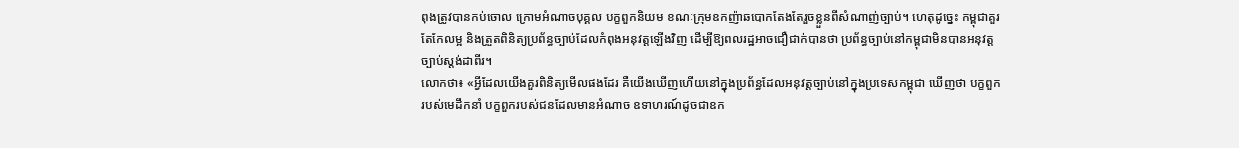ពុងត្រូវបានកប់ចោល ក្រោមអំណាចបុគ្គល បក្ខពួកនិយម ខណៈក្រុមឧកញ៉ាឆបោកតែងតែរួចខ្លួនពីសំណាញ់ច្បាប់។ ហេតុដូច្នេះ កម្ពុជាគួរតែកែលម្អ និងត្រួតពិនិត្យប្រព័ន្ធច្បាប់ដែលកំពុងអនុវត្តឡើងវិញ ដើម្បីឱ្យពលរដ្ឋអាចជឿជាក់បានថា ប្រព័ន្ធច្បាប់នៅកម្ពុជាមិនបានអនុវត្តច្បាប់ស្តង់ដាពីរ។
លោកថា៖ «អ្វីដែលយើងគួរពិនិត្យមើលផងដែរ គឺយើងឃើញហើយនៅក្នុងប្រព័ន្ធដែលអនុវត្តច្បាប់នៅក្នុងប្រទេសកម្ពុជា ឃើញថា បក្ខពួករបស់មេដឹកនាំ បក្ខពួករបស់ជនដែលមានអំណាច ឧទាហរណ៍ដូចជាឧក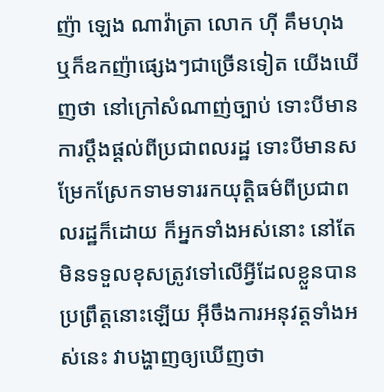ញ៉ា ឡេង ណាវ៉ាត្រា លោក ហ៊ី គឹមហុង ឬក៏ឧកញ៉ាផ្សេងៗជាច្រើនទៀត យើងឃើញថា នៅក្រៅសំណាញ់ច្បាប់ ទោះបីមានការប្ដឹងផ្ដល់ពីប្រជាពលរដ្ឋ ទោះបីមានសម្រែកស្រែកទាមទាររកយុត្តិធម៌ពីប្រជាពលរដ្ឋក៏ដោយ ក៏អ្នកទាំងអស់នោះ នៅតែមិនទទួលខុសត្រូវទៅលើអ្វីដែលខ្លួនបានប្រព្រឹត្តនោះឡើយ អ៊ីចឹងការអនុវត្តទាំងអស់នេះ វាបង្ហាញឲ្យឃើញថា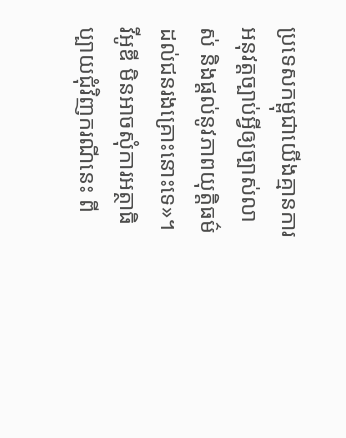ប្រទេសកម្ពុជាយើងគ្មានការអនុវត្តច្បាប់អ្វីឲ្យច្បាស់លាស់ និងផ្តល់នូវភាពយុត្តិធម៌ដល់ជនរងគ្រោះនោះទេ»។
វីអូឌី មិនអាចសុំការអត្ថាធិប្បាយជុំវិញករណីនេះ ពី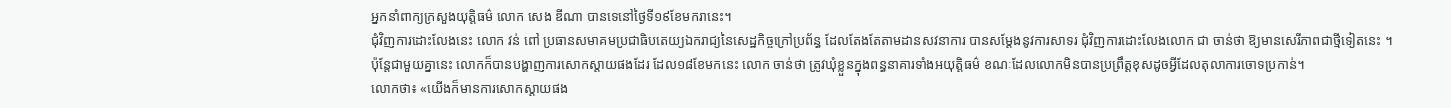អ្នកនាំពាក្យក្រសួងយុត្តិធម៌ លោក សេង ឌីណា បានទេនៅថ្ងៃទី១៩ខែមករានេះ។
ជុំវិញការដោះលែងនេះ លោក វន់ ពៅ ប្រធានសមាគមប្រជាធិបតេយ្យឯករាជ្យនៃសេដ្ឋកិច្ចក្រៅប្រព័ន្ធ ដែលតែងតែតាមដានសវនាការ បានសម្ដែងនូវការសាទរ ជុំវិញការដោះលែងលោក ជា ចាន់ថា ឱ្យមានសេរីភាពជាថ្មីទៀតនេះ ។
ប៉ុន្តែជាមួយគ្នានេះ លោកក៏បានបង្ហាញការសោកស្ដាយផងដែរ ដែល១៨ខែមកនេះ លោក ចាន់ថា ត្រូវឃុំខ្លួនក្នុងពន្ធនាគារទាំងអយុត្តិធម៌ ខណៈដែលលោកមិនបានប្រព្រឹត្តខុសដូចអ្វីដែលតុលាការចោទប្រកាន់។
លោកថា៖ «យើងក៏មានការសោកស្តាយផង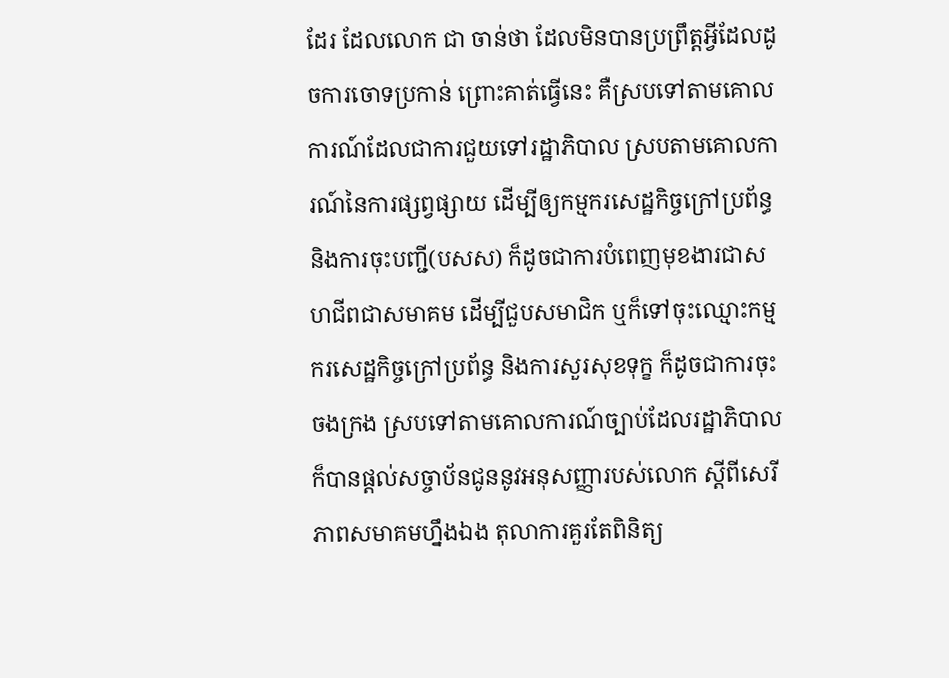ដែរ ដែលលោក ជា ចាន់ថា ដែលមិនបានប្រព្រឹត្តអ្វីដែលដូចការចោទប្រកាន់ ព្រោះគាត់ធ្វើនេះ គឺស្របទៅតាមគោលការណ៍ដែលជាការជួយទៅរដ្ឋាភិបាល ស្របតាមគោលការណ៍នៃការផ្សព្វផ្សាយ ដើម្បីឲ្យកម្មករសេដ្ឋកិច្ចក្រៅប្រព័ន្ធ និងការចុះបញ្ជី(បសស) ក៏ដូចជាការបំពេញមុខងារជាសហជីពជាសមាគម ដើម្បីជួបសមាជិក ឬក៏ទៅចុះឈ្មោះកម្មករសេដ្ឋកិច្ចក្រៅប្រព័ន្ធ និងការសួរសុខទុក្ខ ក៏ដូចជាការចុះចងក្រង ស្របទៅតាមគោលការណ៍ច្បាប់ដែលរដ្ឋាភិបាល ក៏បានផ្តល់សច្ចាប័នជូននូវអនុសញ្ញារបស់លោក ស្ដីពីសេរីភាពសមាគមហ្នឹងឯង តុលាការគួរតែពិនិត្យ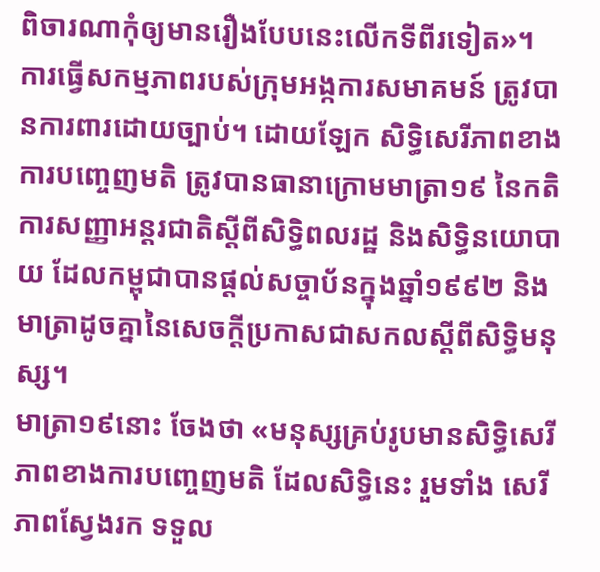ពិចារណាកុំឲ្យមានរឿងបែបនេះលើកទីពីរទៀត»។
ការធ្វើសកម្មភាពរបស់ក្រុមអង្កការសមាគមន៍ ត្រូវបានការពារដោយច្បាប់។ ដោយឡែក សិទ្ធិសេរីភាពខាងការបញ្ចេញមតិ ត្រូវបានធានាក្រោមមាត្រា១៩ នៃកតិការសញ្ញាអន្តរជាតិស្តីពីសិទ្ធិពលរដ្ឋ និងសិទ្ធិនយោបាយ ដែលកម្ពុជាបានផ្តល់សច្ចាប័នក្នុងឆ្នាំ១៩៩២ និងមាត្រាដូចគ្នានៃសេចក្តីប្រកាសជាសកលស្តីពីសិទ្ធិមនុស្ស។
មាត្រា១៩នោះ ចែងថា «មនុស្សគ្រប់រូបមានសិទ្ធិសេរីភាពខាងការបញ្ចេញមតិ ដែលសិទ្ធិនេះ រួមទាំង សេរីភាពស្វែងរក ទទួល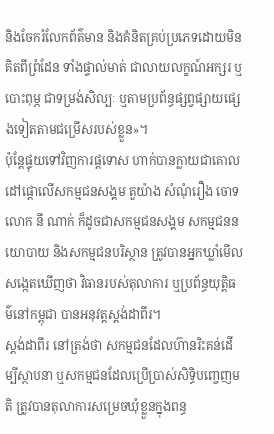និងចែករំលែកព័ត៌មាន និងគំនិតគ្រប់ប្រភេទដោយមិនគិតពីព្រំដែន ទាំងផ្ទាល់មាត់ ជាលាយលក្ខណ៍អក្សរ ឬបោះពុម្ភ ជាទម្រង់សិល្បៈ ឬតាមប្រព័ន្ធផ្សព្វផ្សាយផ្សេងទៀតតាមជម្រើសរបស់ខ្លួន»។
ប៉ុន្តែផ្ទុយទៅវិញការផ្តទោស ហាក់បានក្លាយជាគោលដៅផ្តោលើសកម្មជនសង្គម តួយ៉ាង សំណុំរឿង ចោទ លោក នី ណាក់ ក៏ដូចជាសកម្មជនសង្គម សកម្មជននយោបាយ និងសកម្មជនបរិស្ថាន ត្រូវបានអ្នកឃ្លាំមើល សង្កេតឃើញថា វិធានរបស់តុលាការ ឬប្រព័ន្ធយុត្តិធម៌នៅកម្ពុជា បានអនុវត្តស្តង់ដាពីរ។
ស្តង់ដាពីរ នៅត្រង់ថា សកម្មជនដែលហ៊ានរិះគន់ដើម្បីស្ថាបនា ឬសកម្មជនដែលប្រើប្រាស់សិទ្ធិបញ្ចេញមតិ ត្រូវបានតុលាការសម្រេចឃុំខ្លួនក្នុងពន្ធ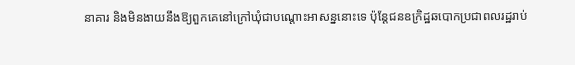នាគារ និងមិនងាយនឹងឱ្យពួកគេនៅក្រៅឃុំជាបណ្តោះអាសន្ននោះទេ ប៉ុន្តែជនឧក្រិដ្ឋឆបោកប្រជាពលរដ្ឋរាប់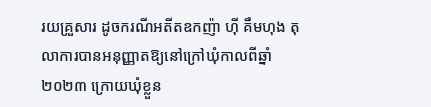រយគ្រួសារ ដូចករណីអតីតឧកញ៉ា ហ៊ី គឹមហុង តុលាការបានអនុញ្ញាតឱ្យនៅក្រៅឃុំកាលពីឆ្នាំ២០២៣ ក្រោយឃុំខ្លួន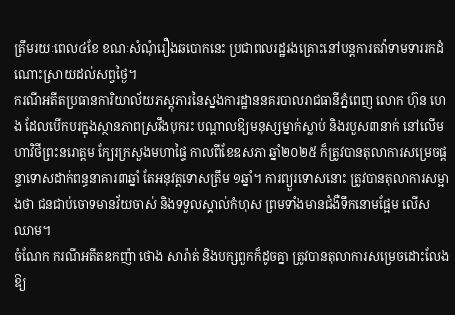ត្រឹមរយៈពេល៤ខែ ខណៈសំណុំរឿងឆបោកនេះ ប្រជាពលរដ្ឋរងគ្រោះនៅបន្តការតវ៉ាទាមទាររកដំណោះស្រាយដល់សព្វថ្ងៃ។
ករណីអតីតប្រធានការិយាល័យភស្តុភារនៃស្នងការដ្ឋាននគរបាលរាជធានីភ្នំពេញ លោក ហ៊ុន ហេង ដែលបើកបរក្នុងស្ថានភាពស្រវឹងបុករះ បណ្តាលឱ្យមនុស្សម្នាក់ស្លាប់ និងរបួស៣នាក់ នៅលើមហាវិថីព្រះនរោត្តម ក្បែរក្រសួងមហាផ្ទៃ កាលពីខែឧសភា ឆ្នាំ២០២៥ ក៏ត្រូវបានតុលាការសម្រេចផ្តន្ទាទោសដាក់ពន្ធនាគារ៣ឆ្នាំ តែអនុវត្តទោសត្រឹម ១ឆ្នាំ។ ការព្យួរទោសនោះ ត្រូវបានតុលាការសម្អាងថា ជនជាប់ចោទមានវ័យចាស់ និងទទួលស្គាល់កំហុស ព្រមទាំងមានជំងឺទឹកនោមផ្អែម លើសឈាម។
ចំណែក ករណីអតីតឧកញ៉ា ថោង សារ៉ាត់ និងបក្សពួកក៏ដូចគ្នា ត្រូវបានតុលាការសម្រេចដោះលែងឱ្យ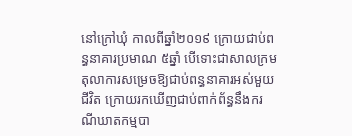នៅក្រៅឃុំ កាលពីឆ្នាំ២០១៩ ក្រោយជាប់ពន្ធនាគារប្រមាណ ៥ឆ្នាំ បើទោះជាសាលក្រមតុលាការសម្រេចឱ្យជាប់ពន្ធនាគារអស់មួយជីវិត ក្រោយរកឃើញជាប់ពាក់ព័ន្ធនឹងករណីឃាតកម្មបា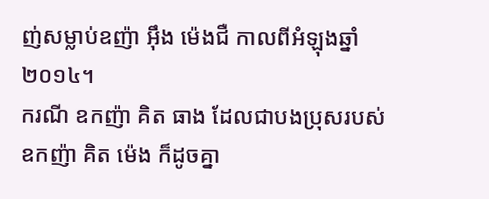ញ់សម្លាប់ឧញ៉ា អ៊ឹង ម៉េងជឺ កាលពីអំឡុងឆ្នាំ២០១៤។
ករណី ឧកញ៉ា គិត ធាង ដែលជាបងប្រុសរបស់ឧកញ៉ា គិត ម៉េង ក៏ដូចគ្នា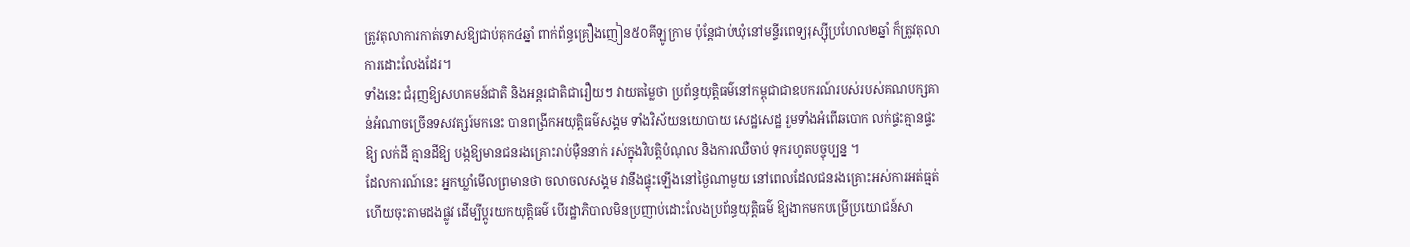ត្រូវតុលាការកាត់ទោសឱ្យជាប់គុក៤ឆ្នាំ ពាក់ព័ន្ធគ្រឿងញៀន៥០គីឡូក្រាម ប៉ុន្តែជាប់ឃុំនៅមន្ទីរពេទ្យរុស្ស៊ីប្រហែល២ឆ្នាំ ក៏ត្រូវតុលាការដោះលែងដែរ។
ទាំងនេះ ជំរុញឱ្យសហគមន៍ជាតិ និងអន្តរជាតិជារឿយៗ វាយតម្លៃថា ប្រព័ន្ធយុត្តិធម៌នៅកម្ពុជាជាឧបករណ៍របស់របស់គណបក្សគាន់អំណាចច្រើនទសវត្សរ៍មកនេះ បានពង្រីកអយុត្តិធម៌សង្គម ទាំងវិស័យនយោបាយ សេដ្ឋសេដ្ឋ រួមទាំងអំពើឆបោក លក់ផ្ទះគ្មានផ្ទះឱ្យ លក់ដី គ្មានដីឱ្យ បង្កឱ្យមានជនរងគ្រោះរាប់ម៉ឺននាក់ រស់ក្នុងវិបត្តិបំណុល និងការឈឺចាប់ ទុករហូតបច្ចុប្បន្ន ។
ដែលការណ៍នេះ អ្នកឃ្លាំមើលព្រមានថា ចលាចលសង្គម វានឹងផ្ទុះឡើងនៅថ្ងៃណាមួយ នៅពេលដែលជនរងគ្រោះអស់ការអត់ធ្មត់ ហើយចុះតាមដងផ្លូវ ដើម្បីប្តូរយកយុត្តិធម៌ បើរដ្ឋាភិបាលមិនប្រញាប់ដោះលែងប្រព័ន្ធយុត្តិធម៌ ឱ្យងាកមកបម្រើប្រយោជន៍សា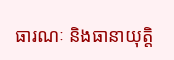ធារណៈ និងធានាយុត្តិ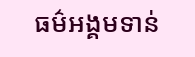ធម៌អង្គមទាន់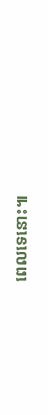ពេលទេនោះ៕